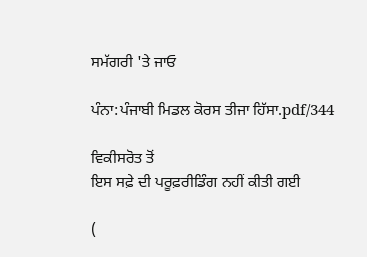ਸਮੱਗਰੀ 'ਤੇ ਜਾਓ

ਪੰਨਾ:ਪੰਜਾਬੀ ਮਿਡਲ ਕੋਰਸ ਤੀਜਾ ਹਿੱਸਾ.pdf/344

ਵਿਕੀਸਰੋਤ ਤੋਂ
ਇਸ ਸਫ਼ੇ ਦੀ ਪਰੂਫ਼ਰੀਡਿੰਗ ਨਹੀਂ ਕੀਤੀ ਗਈ

(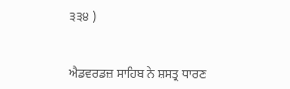੩੩੪ )


ਐਡਵਰਡਜ਼ ਸਾਹਿਬ ਨੇ ਸ਼ਸਤ੍ਰ ਧਾਰਣ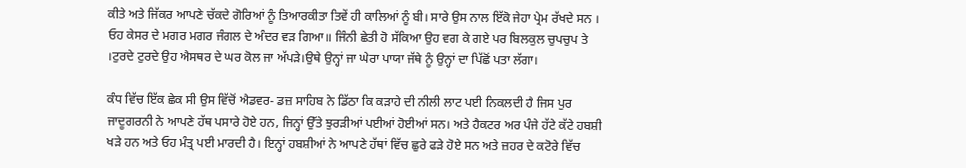ਕੀਤੇ ਅਤੇ ਜਿੱਕਰ ਆਪਣੇ ਚੱਕਦੇ ਗੋਰਿਆਂ ਨੂੰ ਤਿਆਰਕੀਤਾ ਤਿਵੇਂ ਹੀ ਕਾਲਿਆਂ ਨੂੰ ਬੀ। ਸਾਰੇ ਉਸ ਨਾਲ ਇੱਕੋ ਜੇਹਾ ਪ੍ਰੇਮ ਰੱਖਦੇ ਸਨ । ਓਹ ਕੇਸਰ ਦੇ ਮਗਰ ਮਗਰ ਜੰਗਲ ਦੇ ਅੰਦਰ ਵੜ ਗਿਆ॥ ਜਿੰਨੀ ਛੇਤੀ ਹੋ ਸੱਕਿਆ ਉਹ ਵਗ ਕੇ ਗਏ ਪਰ ਬਿਲਕੁਲ ਚੁਪਚੁਪ ਤੇ ।ਟੁਰਦੇ ਟੁਰਦੇ ਉਹ ਐਸਥਰ ਦੇ ਘਰ ਕੋਲ ਜਾ ਅੱਪੜੇ।ਉਥੇ ਉਨ੍ਹਾਂ ਜਾ ਘੇਰਾ ਪਾਯਾ ਜੱਥੇ ਨੂੰ ਉਨ੍ਹਾਂ ਦਾ ਪਿੱਛੋਂ ਪਤਾ ਲੱਗਾ।

ਕੰਧ ਵਿੱਚ ਇੱਕ ਛੇਕ ਸੀ ਉਸ ਵਿੱਚੋਂ ਐਡਵਰ- ਡਜ਼ ਸਾਹਿਬ ਨੇ ਡਿੱਠਾ ਕਿ ਕੜਾਹੇ ਦੀ ਨੀਲੀ ਲਾਟ ਪਈ ਨਿਕਲਦੀ ਹੈ ਜਿਸ ਪੁਰ ਜਾਦੂਗਰਨੀ ਨੇ ਆਪਣੇ ਹੱਥ ਪਸਾਰੇ ਹੋਏ ਹਨ, ਜਿਨ੍ਹਾਂ ਉੱਤੇ ਝੁਰੜੀਆਂ ਪਈਆਂ ਹੋਈਆਂ ਸਨ। ਅਤੇ ਹੈਕਟਰ ਅਰ ਪੰਜੇ ਹੱਟੇ ਕੱਟੇ ਹਬਸ਼ੀ ਖੜੇ ਹਨ ਅਤੇ ਓਹ ਮੰਤ੍ਰ ਪਈ ਮਾਰਦੀ ਹੈ। ਇਨ੍ਹਾਂ ਹਬਸ਼ੀਆਂ ਨੇ ਆਪਣੇ ਹੱਥਾਂ ਵਿੱਚ ਛੁਰੇ ਫੜੇ ਹੋਏ ਸਨ ਅਤੇ ਜ਼ਹਰ ਦੇ ਕਟੋਰੇ ਵਿੱਚ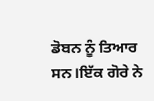ਡੋਬਨ ਨੂੰ ਤਿਆਰ ਸਨ।ਇੱਕ ਗੋਰੇ ਨੇ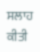ਸਲਾਹ ਕੀਤੀ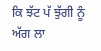ਕਿ ਝੱਟ ਪੱ ਝੁੱਗੀ ਨੂੰ ਅੱਗ ਲਾ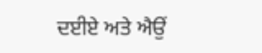ਦਈਏ ਅਤੇ ਐਉਂ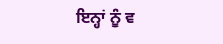ਇਨ੍ਹਾਂ ਨੂੰ ਵ